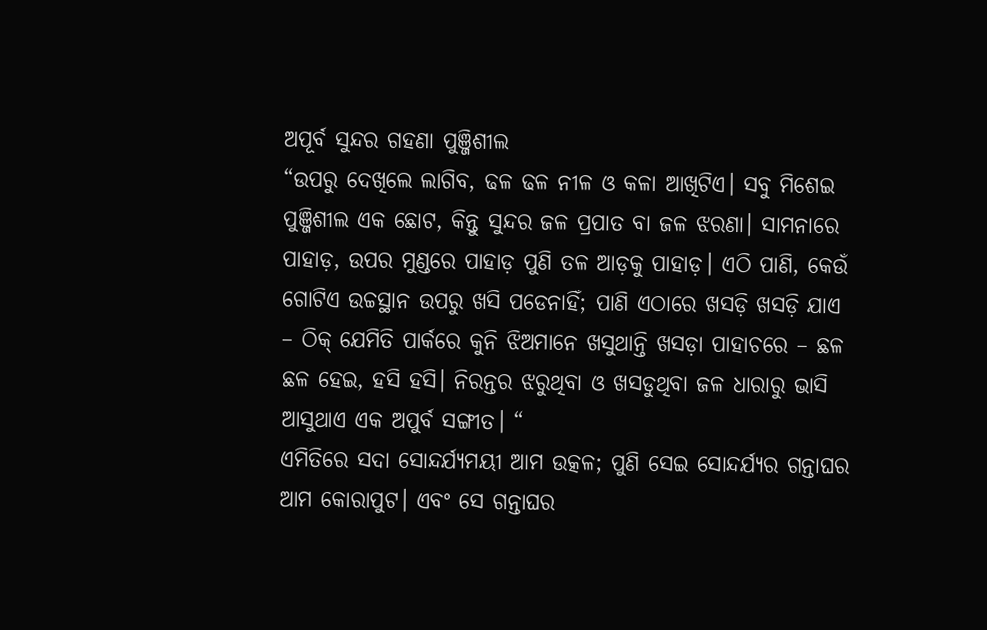ଅପୂର୍ବ ସୁନ୍ଦର ଗହଣା ପୁଞ୍ଜିଶୀଲ
“ଉପରୁ ଦେଖିଲେ ଲାଗିବ, ଢଳ ଢଳ ନୀଳ ଓ କଳା ଆଖିଟିଏ। ସବୁ ମିଶେଇ ପୁଞ୍ଜିଶୀଲ ଏକ ଛୋଟ, କିନ୍ତୁ ସୁନ୍ଦର ଜଳ ପ୍ରପାତ ବା ଜଳ ଝରଣା। ସାମନାରେ ପାହାଡ଼, ଉପର ମୁଣ୍ଡରେ ପାହାଡ଼ ପୁଣି ତଳ ଆଡ଼କୁ ପାହାଡ଼। ଏଠି ପାଣି, କେଉଁ ଗୋଟିଏ ଉଚ୍ଚସ୍ଥାନ ଉପରୁ ଖସି ପଡେନାହିଁ; ପାଣି ଏଠାରେ ଖସଡ଼ି ଖସଡ଼ି ଯାଏ – ଠିକ୍ ଯେମିତି ପାର୍କରେ କୁନି ଝିଅମାନେ ଖସୁଥାନ୍ତି ଖସଡ଼ା ପାହାଚରେ – ଛଳ ଛଳ ହେଇ, ହସି ହସି। ନିରନ୍ତର ଝରୁଥିବା ଓ ଖସଡୁଥିବା ଜଳ ଧାରାରୁ ଭାସି ଆସୁଥାଏ ଏକ ଅପୁର୍ବ ସଙ୍ଗୀତ। “
ଏମିତିରେ ସଦା ସୋନ୍ଦର୍ଯ୍ୟମୟୀ ଆମ ଉତ୍କଳ; ପୁଣି ସେଇ ସୋନ୍ଦର୍ଯ୍ୟର ଗନ୍ତାଘର ଆମ କୋରାପୁଟ। ଏବଂ ସେ ଗନ୍ତାଘର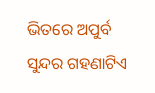ଭିତରେ ଅପୁର୍ବ ସୁନ୍ଦର ଗହଣାଟିଏ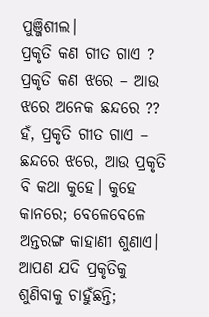ପୁଞ୍ଜିଶୀଲ।
ପ୍ରକୃତି କଣ ଗୀତ ଗାଏ ? ପ୍ରକୃତି କଣ ଝରେ – ଆଉ ଝରେ ଅନେକ ଛନ୍ଦରେ ?? ହଁ, ପ୍ରକୃତି ଗୀତ ଗାଏ – ଛନ୍ଦରେ ଝରେ, ଆଉ ପ୍ରକୃତି ବି କଥା କୁହେ। କୁହେ କାନରେ; ବେଳେବେଳେ ଅନ୍ତରଙ୍ଗ କାହାଣୀ ଶୁଣାଏ। ଆପଣ ଯଦି ପ୍ରକୃତିକୁ ଶୁଣିବାକୁ ଚାହୁଁଛନ୍ତି;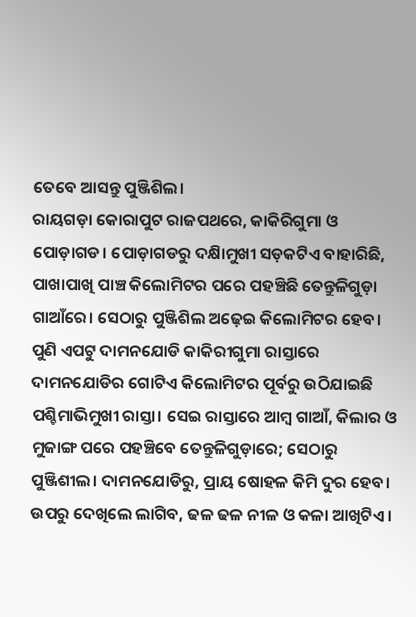ତେବେ ଆସନ୍ତୁ ପୁଞ୍ଜିଶିଲ।
ରାୟଗଡ଼ା କୋରାପୁଟ ରାଜପଥରେ, କାକିରିଗୁମା ଓ ପୋଡ଼ାଗଡ। ପୋଡ଼ାଗଡରୁ ଦକ୍ଷିାମୁଖୀ ସଡ଼କଟିଏ ବାହାରିଛି, ପାଖାପାଖି ପାଞ୍ଚ କିଲୋମିଟର ପରେ ପହଞ୍ଚିଛି ତେନ୍ତୁଳିଗୁଡ଼ା ଗାଆଁରେ। ସେଠାରୁ ପୁଞ୍ଜିଶିଲ ଅଢ଼େଇ କିଲୋମିଟର ହେବ। ପୁଣି ଏପଟୁ ଦାମନଯୋଡି କାକିରୀଗୁମା ରାସ୍ତାରେ ଦାମନଯୋଡିର ଗୋଟିଏ କିଲୋମିଟର ପୂର୍ବରୁ ଉଠିଯାଇଛି ପଶ୍ଚିମାଭିମୁଖୀ ରାସ୍ତା। ସେଇ ରାସ୍ତାରେ ଆମ୍ବ ଗାଆଁ, କିଲାର ଓ ମୁଜାଙ୍ଗ ପରେ ପହଞ୍ଚିବେ ତେନ୍ତୁଳିଗୁଡ଼ାରେ; ସେଠାରୁ ପୁଞ୍ଜିଶୀଲ। ଦାମନଯୋଡିରୁ, ପ୍ରାୟ ଷୋହଳ କିମି ଦୁର ହେବ।
ଉପରୁ ଦେଖିଲେ ଲାଗିବ, ଢଳ ଢଳ ନୀଳ ଓ କଳା ଆଖିଟିଏ।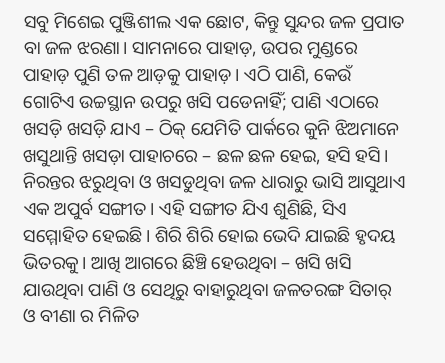ସବୁ ମିଶେଇ ପୁଞ୍ଜିଶୀଲ ଏକ ଛୋଟ, କିନ୍ତୁ ସୁନ୍ଦର ଜଳ ପ୍ରପାତ ବା ଜଳ ଝରଣା। ସାମନାରେ ପାହାଡ଼, ଉପର ମୁଣ୍ଡରେ ପାହାଡ଼ ପୁଣି ତଳ ଆଡ଼କୁ ପାହାଡ଼। ଏଠି ପାଣି, କେଉଁ ଗୋଟିଏ ଉଚ୍ଚସ୍ଥାନ ଉପରୁ ଖସି ପଡେନାହିଁ; ପାଣି ଏଠାରେ ଖସଡ଼ି ଖସଡ଼ି ଯାଏ – ଠିକ୍ ଯେମିତି ପାର୍କରେ କୁନି ଝିଅମାନେ ଖସୁଥାନ୍ତି ଖସଡ଼ା ପାହାଚରେ – ଛଳ ଛଳ ହେଇ, ହସି ହସି। ନିରନ୍ତର ଝରୁଥିବା ଓ ଖସଡୁଥିବା ଜଳ ଧାରାରୁ ଭାସି ଆସୁଥାଏ ଏକ ଅପୁର୍ବ ସଙ୍ଗୀତ। ଏହି ସଙ୍ଗୀତ ଯିଏ ଶୁଣିଛି, ସିଏ ସମ୍ମୋହିତ ହେଇଛି। ଶିରି ଶିରି ହୋଇ ଭେଦି ଯାଇଛି ହୃଦୟ ଭିତରକୁ। ଆଖି ଆଗରେ ଛିଞ୍ଚି ହେଉଥିବା – ଖସି ଖସି ଯାଉଥିବା ପାଣି ଓ ସେଥିରୁ ବାହାରୁଥିବା ଜଳତରଙ୍ଗ ସିତାର୍ ଓ ବୀଣା ର ମିଳିତ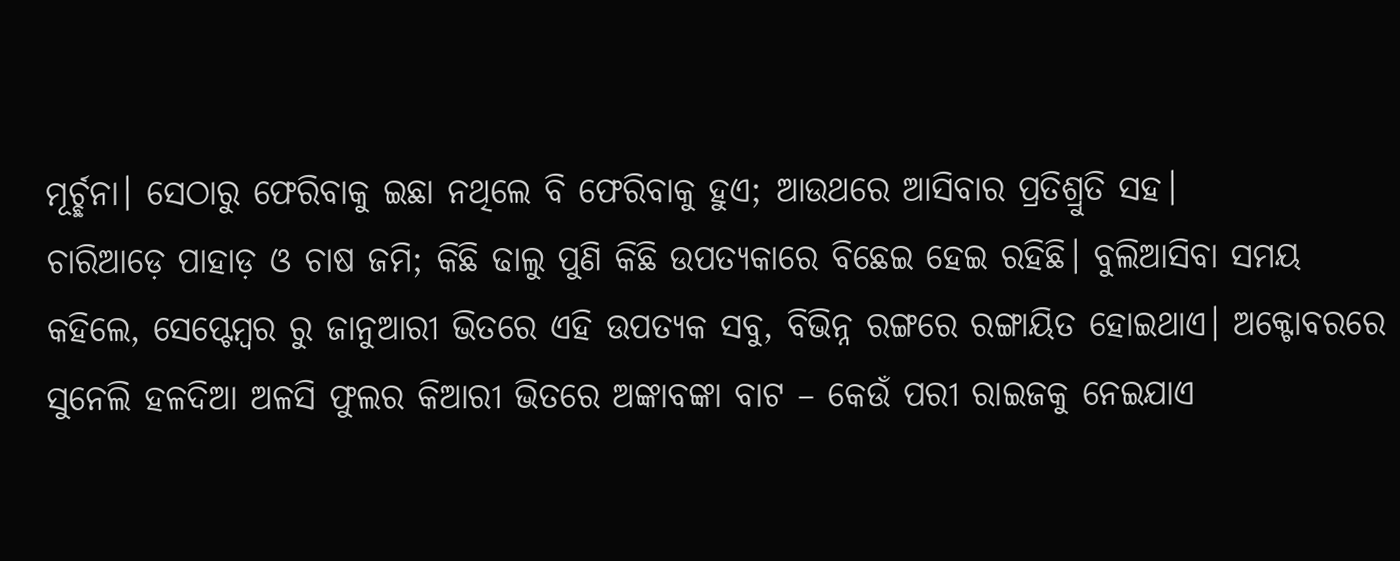ମୂର୍ଚ୍ଛନା। ସେଠାରୁ ଫେରିବାକୁ ଇଛା ନଥିଲେ ବି ଫେରିବାକୁ ହୁଏ; ଆଉଥରେ ଆସିବାର ପ୍ରତିଶ୍ରୁତି ସହ।
ଚାରିଆଡ଼େ ପାହାଡ଼ ଓ ଚାଷ ଜମି; କିଛି ଢାଲୁ ପୁଣି କିଛି ଉପତ୍ୟକାରେ ବିଛେଇ ହେଇ ରହିଛି। ବୁଲିଆସିବା ସମୟ କହିଲେ, ସେପ୍ଟେମ୍ବର ରୁ ଜାନୁଆରୀ ଭିତରେ ଏହି ଉପତ୍ୟକ ସବୁ, ବିଭିନ୍ନ ରଙ୍ଗରେ ରଙ୍ଗାୟିତ ହୋଇଥାଏ। ଅକ୍ଟୋବରରେ ସୁନେଲି ହଳଦିଆ ଅଳସି ଫୁଲର କିଆରୀ ଭିତରେ ଅଙ୍କାବଙ୍କା ବାଟ – କେଉଁ ପରୀ ରାଇଜକୁ ନେଇଯାଏ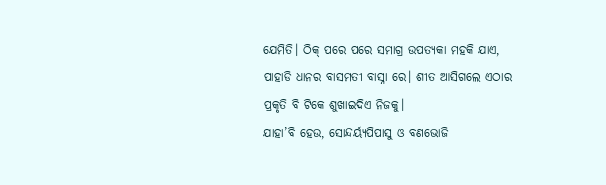ଯେମିତି। ଠିକ୍ ପରେ ପରେ ସମାଗ୍ର ଉପତ୍ୟକା ମହକି ଯାଏ, ପାହାଡି ଧାନର ବାସମତୀ ବାସ୍ନା ରେ। ଶୀତ ଆସିଗଲେ ଏଠାର ପ୍ରକୃତି ବି ଟିକେ ଶୁଖାଇଦିଏ ନିଜକୁ।
ଯାହା’ବି ହେଉ, ସୋନ୍ଦର୍ୟ୍ଯପିପାସୁ ଓ ବଣଭୋଜି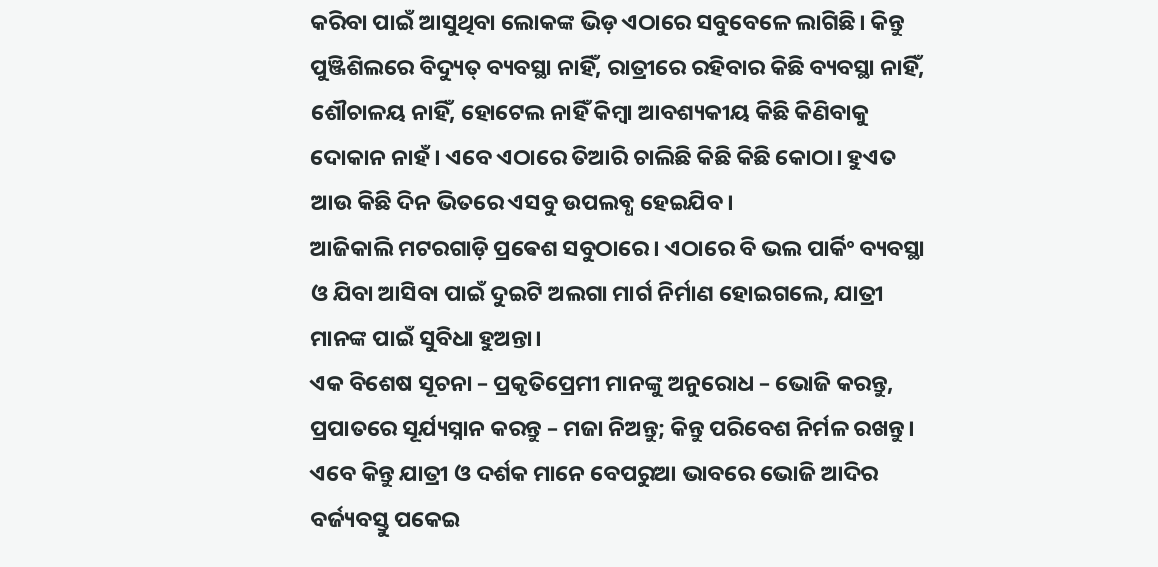କରିବା ପାଇଁ ଆସୁଥିବା ଲୋକଙ୍କ ଭିଡ଼ ଏଠାରେ ସବୁବେଳେ ଲାଗିଛି। କିନ୍ତୁ ପୁଞ୍ଜିଶିଲରେ ବିଦ୍ୟୁତ୍ ବ୍ୟବସ୍ଥା ନାହିଁ, ରାତ୍ରୀରେ ରହିବାର କିଛି ବ୍ୟବସ୍ଥା ନାହିଁ, ଶୌଚାଳୟ ନାହିଁ, ହୋଟେଲ ନାହିଁ କିମ୍ବା ଆବଶ୍ୟକୀୟ କିଛି କିଣିବାକୁ ଦୋକାନ ନାହଁ। ଏବେ ଏଠାରେ ତିଆରି ଚାଲିଛି କିଛି କିଛି କୋଠା। ହୁଏତ ଆଉ କିଛି ଦିନ ଭିତରେ ଏସବୁ ଉପଲବ୍ଧ ହେଇଯିବ।
ଆଜିକାଲି ମଟରଗାଡ଼ି ପ୍ରଵେଶ ସବୁଠାରେ। ଏଠାରେ ବି ଭଲ ପାର୍କିଂ ବ୍ୟବସ୍ଥା ଓ ଯିବା ଆସିବା ପାଇଁ ଦୁଇଟି ଅଲଗା ମାର୍ଗ ନିର୍ମାଣ ହୋଇଗଲେ, ଯାତ୍ରୀ ମାନଙ୍କ ପାଇଁ ସୁବିଧା ହୁଅନ୍ତା।
ଏକ ବିଶେଷ ସୂଚନା – ପ୍ରକୃତିପ୍ରେମୀ ମାନଙ୍କୁ ଅନୁରୋଧ – ଭୋଜି କରନ୍ତୁ, ପ୍ରପାତରେ ସୂର୍ଯ୍ୟସ୍ନାନ କରନ୍ତୁ – ମଜା ନିଅନ୍ତୁ; କିନ୍ତୁ ପରିବେଶ ନିର୍ମଳ ରଖନ୍ତୁ। ଏବେ କିନ୍ତୁ ଯାତ୍ରୀ ଓ ଦର୍ଶକ ମାନେ ବେପରୁଆ ଭାବରେ ଭୋଜି ଆଦିର ବର୍ଜ୍ୟବସ୍ତୁ ପକେଇ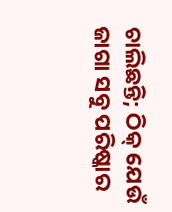ଚାଲିଛନ୍ତି; ଠିକ୍ ଯେଉଁ ଜାଗା ସବୁ ପରିଷ୍କାର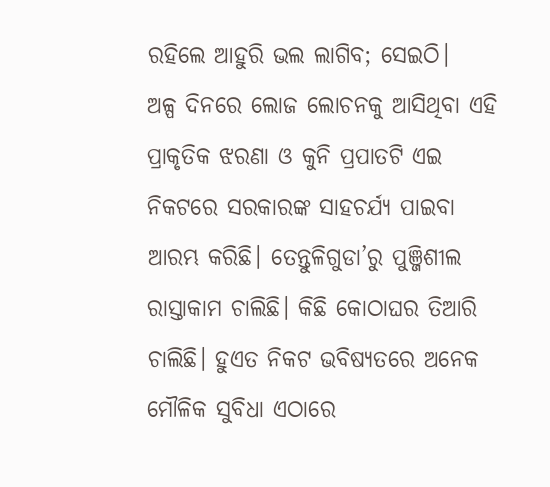ରହିଲେ ଆହୁରି ଭଲ ଲାଗିବ; ସେଇଠି।
ଅଳ୍ପ ଦିନରେ ଲୋଜ ଲୋଚନକୁ ଆସିଥିବା ଏହି ପ୍ରାକୃତିକ ଝରଣା ଓ କୁନି ପ୍ରପାତଟି ଏଇ ନିକଟରେ ସରକାରଙ୍କ ସାହଚର୍ଯ୍ୟ ପାଇବା ଆରମ୍ଭ କରିଛି। ତେନ୍ତୁଳିଗୁଡା’ରୁ ପୁଞ୍ଜିଶୀଲ ରାସ୍ତାକାମ ଚାଲିଛି। କିଛି କୋଠାଘର ତିଆରି ଚାଲିଛି। ହୁଏତ ନିକଟ ଭବିଷ୍ୟତରେ ଅନେକ ମୌଳିକ ସୁବିଧା ଏଠାରେ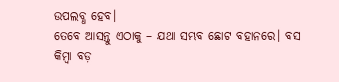ଉପଲବ୍ଧ ହେବ।
ତେବେ ଆସନ୍ତୁ ଏଠାକୁ – ଯଥା ସମ୍ଭବ ଛୋଟ ବହାନରେ। ବସ କିମ୍ବା ବଡ଼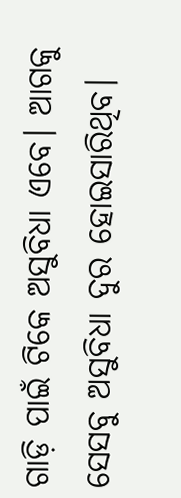ଗାଡ଼ି ପାଇଁ ଟିକେ ଅସୁବିଧା ଏବେ। ଆଗକୁ ସେସବୁ ଅସୁବିଧା ଦୁର ହୋଇସାରିଥିବ।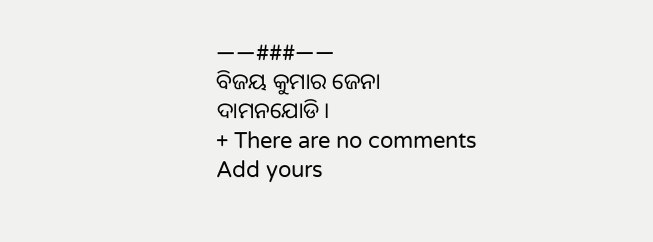——###——
ବିଜୟ କୁମାର ଜେନା
ଦାମନଯୋଡି।
+ There are no comments
Add yours